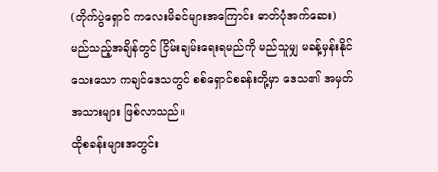(တိုက်ပွဲရှောင် ကလေးမိခင်များအကြောင်း ဓာတ်ပုံအက်ဆေး)
မည်သည့်အချိန်တွင် ငြိမ်းချမ်းရေးရမည်ကို မည်သူမျှ မခန့်မှန်းနိုင်သေးသော ကချင်ဒေသတွင် စစ်ရှောင်စခန်းတို့မှာ ဒေသ၏ အမှတ်အသားများ ဖြစ်လာသည်။
ထိုစခန်းများအတွင်း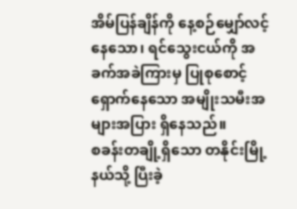အိမ်ပြန်ချိန်ကို နေ့စဉ်မျှော်လင့်နေသော၊ ရင်သွေးငယ်ကို အခက်အခဲကြားမှ ပြုစုစောင့်ရှောက်နေသော အမျိုးသမီးအများအပြား ရှိနေသည်။
စခန်းတချို့ရှိသော တနိုင်းမြို့နယ်သို့ ပြီးခဲ့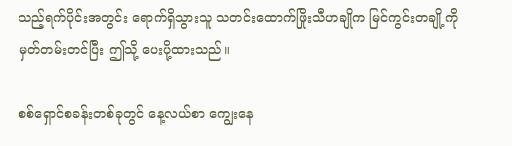သည့်ရက်ပိုင်းအတွင်း ရောက်ရှိသွားသူ သတင်းထောက်ဖြိုးသီဟချိုက မြင်ကွင်းတချို့ကို မှတ်တမ်းတင်ပြီး ဤသို့ ပေးပို့ထားသည်။

စစ်ရှောင်စခန်းတစ်ခုတွင် နေ့လယ်စာ ကျွေးနေ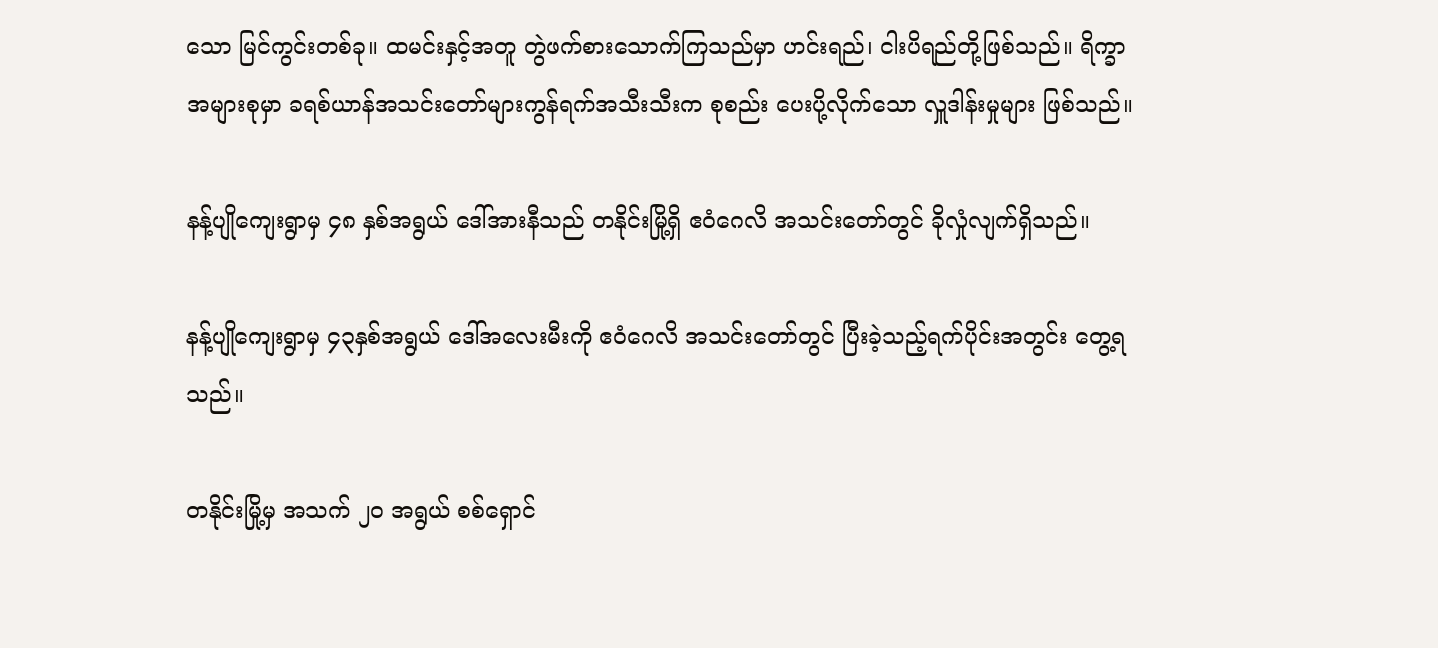သော မြင်ကွင်းတစ်ခု။ ထမင်းနှင့်အတူ တွဲဖက်စားသောက်ကြသည်မှာ ဟင်းရည်၊ ငါးပိရည်တို့ဖြစ်သည်။ ရိက္ခာအများစုမှာ ခရစ်ယာန်အသင်းတော်များကွန်ရက်အသီးသီးက စုစည်း ပေးပို့လိုက်သော လှူဒါန်းမှုများ ဖြစ်သည်။

နန့်ပျိုကျေးရွာမှ ၄၈ နှစ်အရွယ် ဒေါ်အားနီသည် တနိုင်းမြို့ရှိ ဧဝံဂေလိ အသင်းတော်တွင် ခိုလှုံလျက်ရှိသည်။

နန့်ပျိုကျေးရွာမှ ၄၃နှစ်အရွယ် ဒေါ်အလေးမီးကို ဧဝံဂေလိ အသင်းတော်တွင် ပြီးခဲ့သည့်ရက်ပိုင်းအတွင်း တွေ့ရသည်။

တနိုင်းမြို့မှ အသက် ၂ဝ အရွယ် စစ်ရှောင်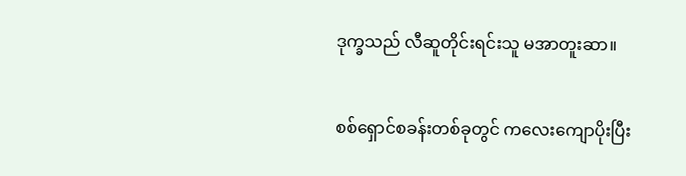ဒုက္ခသည် လီဆူတိုင်းရင်းသူ မအာတူးဆာ။

စစ်ရှောင်စခန်းတစ်ခုတွင် ကလေးကျောပိုးပြီး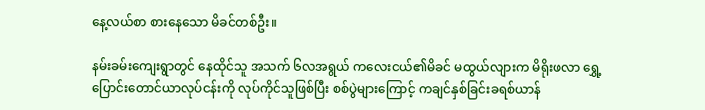နေ့လယ်စာ စားနေသော မိခင်တစ်ဦး။

နမ်းခမ်းကျေးရွာတွင် နေထိုင်သူ အသက် ၆လအရွယ် ကလေးငယ်၏မိခင် မထွယ်လျားက မိရိုးဖလာ ရွှေ့ပြောင်းတောင်ယာလုပ်ငန်းကို လုပ်ကိုင်သူဖြစ်ပြီး စစ်ပွဲများကြောင့် ကချင်နှစ်ခြင်းခရစ်ယာန်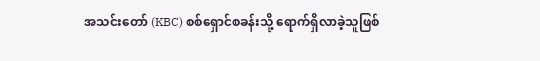အသင်းတော် (KBC) စစ်ရှောင်စခန်းသို့ ရောက်ရှိလာခဲ့သူဖြစ်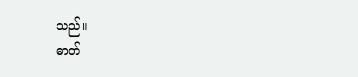သည်။
ဓာတ်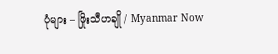ပုံများ – ဖြိုးသီဟချို / Myanmar Now